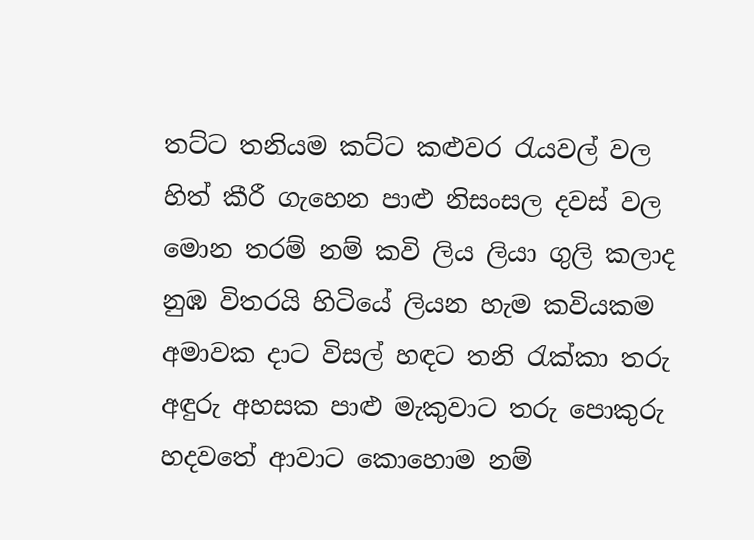තට්ට තනියම කට්ට කළුවර රැයවල් වල
හිත් කීරී ගැහෙන පාළු නිසංසල දවස් වල
මොන තරම් නම් කවි ලිය ලියා ගුලි කලාද
නුඹ විතරයි හිටියේ ලියන හැම කවියකම
අමාවක දාට විසල් හඳට තනි රැක්කා තරු
අඳුරු අහසක පාළු මැකුවාට තරු පොකුරු
හදවතේ ආවාට කොහොම නම්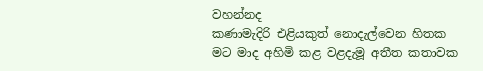වහන්නද
කණාමැදිරි එළියකුත් නොදැල්වෙන හිතක
මට මාද අහිමි කළ වළදැමූ අතීත කතාවක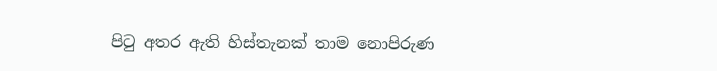පිටු අතර ඇති හිස්තැනක් තාම නොපිරුණ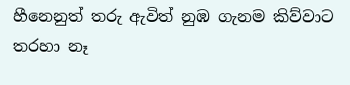හීනෙනුත් තරු ඇවිත් නුඹ ගැනම කිව්වාට
තරහා නෑ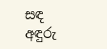සඳ අඳුරු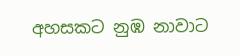අහසකට නුඹ නාවාට